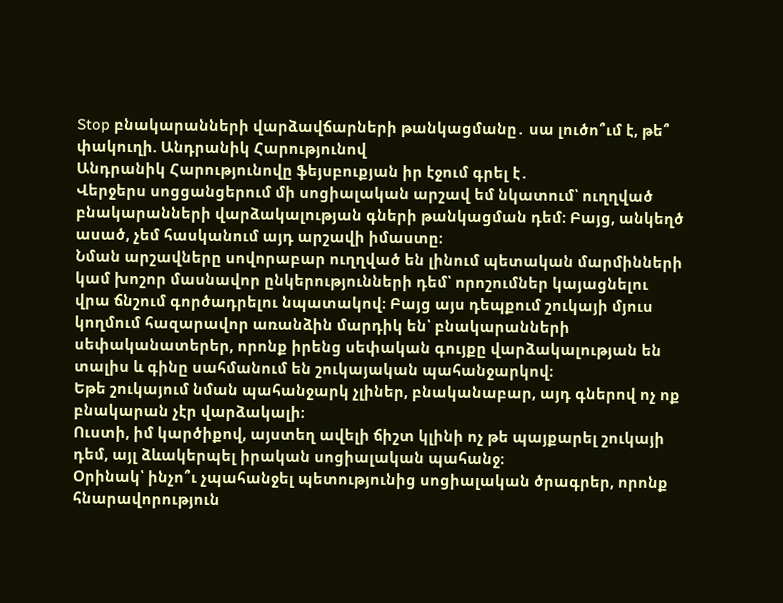Stop բնակարանների վարձավճարների թանկացմանը․ սա լուծո՞ւմ է, թե՞ փակուղի. Անդրանիկ Հարությունով
Անդրանիկ Հարությունովը ֆեյսբուքյան իր էջում գրել է․
Վերջերս սոցցանցերում մի սոցիալական արշավ եմ նկատում՝ ուղղված բնակարանների վարձակալության գների թանկացման դեմ։ Բայց, անկեղծ ասած, չեմ հասկանում այդ արշավի իմաստը։
Նման արշավները սովորաբար ուղղված են լինում պետական մարմինների կամ խոշոր մասնավոր ընկերությունների դեմ՝ որոշումներ կայացնելու վրա ճնշում գործադրելու նպատակով։ Բայց այս դեպքում շուկայի մյուս կողմում հազարավոր առանձին մարդիկ են՝ բնակարանների սեփականատերեր, որոնք իրենց սեփական գույքը վարձակալության են տալիս և գինը սահմանում են շուկայական պահանջարկով։
Եթե շուկայում նման պահանջարկ չլիներ, բնականաբար, այդ գներով ոչ ոք բնակարան չէր վարձակալի։
Ուստի, իմ կարծիքով, այստեղ ավելի ճիշտ կլինի ոչ թե պայքարել շուկայի դեմ, այլ ձևակերպել իրական սոցիալական պահանջ։
Օրինակ՝ ինչո՞ւ չպահանջել պետությունից սոցիալական ծրագրեր, որոնք հնարավորություն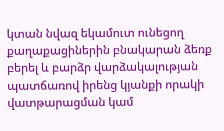կտան նվազ եկամուտ ունեցող քաղաքացիներին բնակարան ձեռք բերել և բարձր վարձակալության պատճառով իրենց կյանքի որակի վատթարացման կամ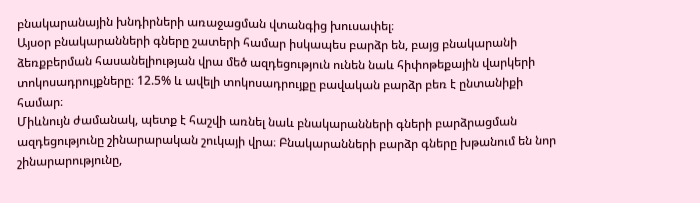բնակարանային խնդիրների առաջացման վտանգից խուսափել։
Այսօր բնակարանների գները շատերի համար իսկապես բարձր են, բայց բնակարանի ձեռքբերման հասանելիության վրա մեծ ազդեցություն ունեն նաև հիփոթեքային վարկերի տոկոսադրույքները։ 12.5% և ավելի տոկոսադրույքը բավական բարձր բեռ է ընտանիքի համար։
Միևնույն ժամանակ, պետք է հաշվի առնել նաև բնակարանների գների բարձրացման ազդեցությունը շինարարական շուկայի վրա։ Բնակարանների բարձր գները խթանում են նոր շինարարությունը,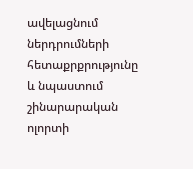ավելացնում ներդրումների հետաքրքրությունը և նպաստում շինարարական ոլորտի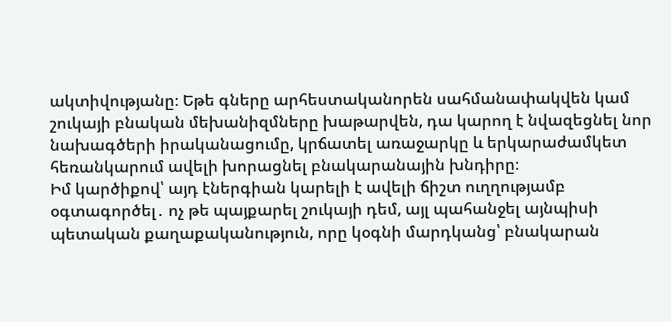ակտիվությանը։ Եթե գները արհեստականորեն սահմանափակվեն կամ շուկայի բնական մեխանիզմները խաթարվեն, դա կարող է նվազեցնել նոր նախագծերի իրականացումը, կրճատել առաջարկը և երկարաժամկետ հեռանկարում ավելի խորացնել բնակարանային խնդիրը։
Իմ կարծիքով՝ այդ էներգիան կարելի է ավելի ճիշտ ուղղությամբ օգտագործել․ ոչ թե պայքարել շուկայի դեմ, այլ պահանջել այնպիսի պետական քաղաքականություն, որը կօգնի մարդկանց՝ բնակարան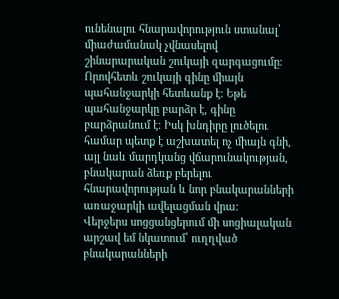ունենալու հնարավորություն ստանալ՝ միաժամանակ չվնասելով շինարարական շուկայի զարգացումը։
Որովհետև շուկայի գինը միայն պահանջարկի հետևանք է։ Եթե պահանջարկը բարձր է, գինը բարձրանում է։ Իսկ խնդիրը լուծելու համար պետք է աշխատել ոչ միայն գնի, այլ նաև մարդկանց վճարունակության, բնակարան ձեռք բերելու հնարավորության և նոր բնակարանների առաջարկի ավելացման վրա։
Վերջերս սոցցանցերում մի սոցիալական արշավ եմ նկատում՝ ուղղված բնակարանների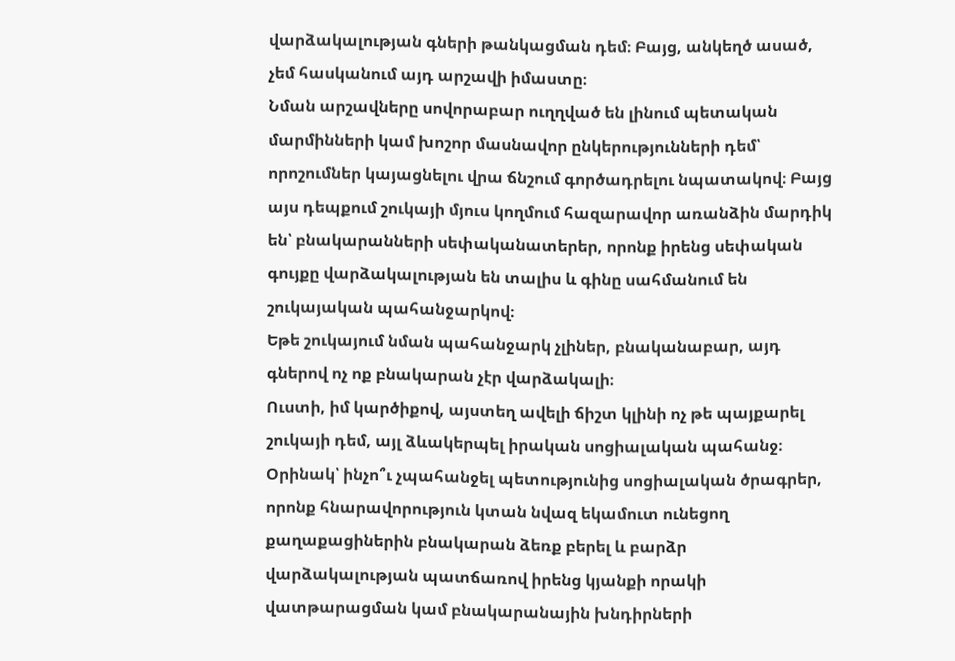վարձակալության գների թանկացման դեմ։ Բայց, անկեղծ ասած, չեմ հասկանում այդ արշավի իմաստը։
Նման արշավները սովորաբար ուղղված են լինում պետական մարմինների կամ խոշոր մասնավոր ընկերությունների դեմ՝ որոշումներ կայացնելու վրա ճնշում գործադրելու նպատակով։ Բայց այս դեպքում շուկայի մյուս կողմում հազարավոր առանձին մարդիկ են՝ բնակարանների սեփականատերեր, որոնք իրենց սեփական գույքը վարձակալության են տալիս և գինը սահմանում են շուկայական պահանջարկով։
Եթե շուկայում նման պահանջարկ չլիներ, բնականաբար, այդ գներով ոչ ոք բնակարան չէր վարձակալի։
Ուստի, իմ կարծիքով, այստեղ ավելի ճիշտ կլինի ոչ թե պայքարել շուկայի դեմ, այլ ձևակերպել իրական սոցիալական պահանջ։
Օրինակ՝ ինչո՞ւ չպահանջել պետությունից սոցիալական ծրագրեր, որոնք հնարավորություն կտան նվազ եկամուտ ունեցող քաղաքացիներին բնակարան ձեռք բերել և բարձր վարձակալության պատճառով իրենց կյանքի որակի վատթարացման կամ բնակարանային խնդիրների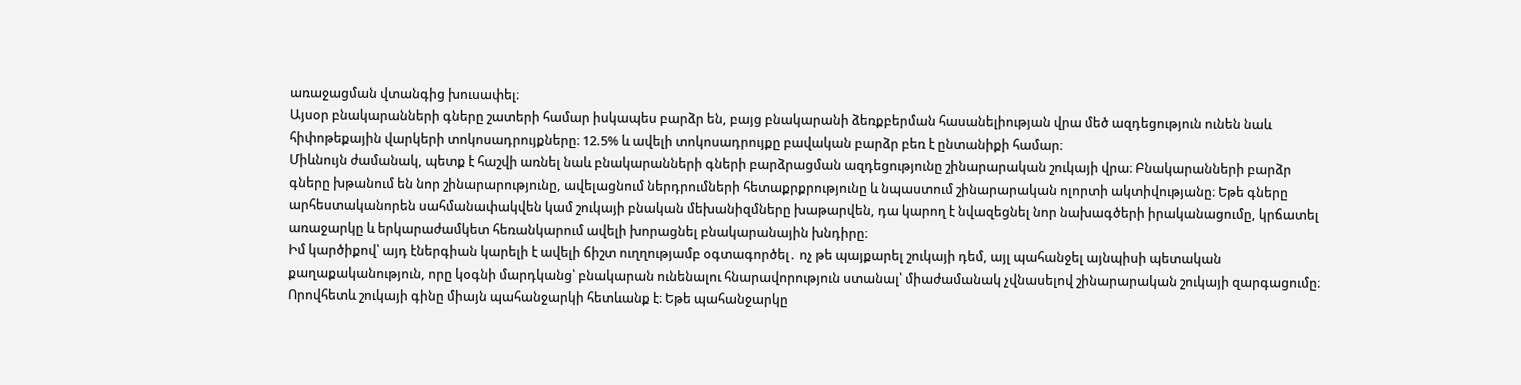առաջացման վտանգից խուսափել։
Այսօր բնակարանների գները շատերի համար իսկապես բարձր են, բայց բնակարանի ձեռքբերման հասանելիության վրա մեծ ազդեցություն ունեն նաև հիփոթեքային վարկերի տոկոսադրույքները։ 12.5% և ավելի տոկոսադրույքը բավական բարձր բեռ է ընտանիքի համար։
Միևնույն ժամանակ, պետք է հաշվի առնել նաև բնակարանների գների բարձրացման ազդեցությունը շինարարական շուկայի վրա։ Բնակարանների բարձր գները խթանում են նոր շինարարությունը, ավելացնում ներդրումների հետաքրքրությունը և նպաստում շինարարական ոլորտի ակտիվությանը։ Եթե գները արհեստականորեն սահմանափակվեն կամ շուկայի բնական մեխանիզմները խաթարվեն, դա կարող է նվազեցնել նոր նախագծերի իրականացումը, կրճատել առաջարկը և երկարաժամկետ հեռանկարում ավելի խորացնել բնակարանային խնդիրը։
Իմ կարծիքով՝ այդ էներգիան կարելի է ավելի ճիշտ ուղղությամբ օգտագործել․ ոչ թե պայքարել շուկայի դեմ, այլ պահանջել այնպիսի պետական քաղաքականություն, որը կօգնի մարդկանց՝ բնակարան ունենալու հնարավորություն ստանալ՝ միաժամանակ չվնասելով շինարարական շուկայի զարգացումը։
Որովհետև շուկայի գինը միայն պահանջարկի հետևանք է։ Եթե պահանջարկը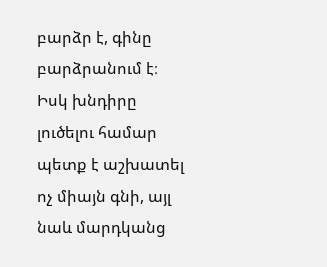բարձր է, գինը բարձրանում է։ Իսկ խնդիրը լուծելու համար պետք է աշխատել ոչ միայն գնի, այլ նաև մարդկանց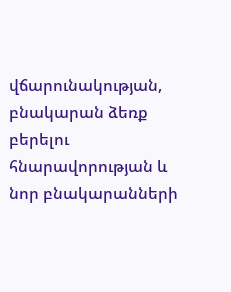վճարունակության, բնակարան ձեռք բերելու հնարավորության և նոր բնակարանների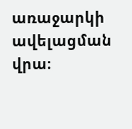առաջարկի ավելացման վրա։